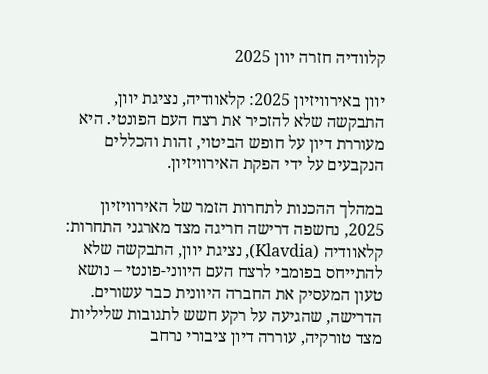קלוודיה חזרה יוון 2025

יוון באירוויזיון 2025: קלאוודיה, נציגת יוון, התבקשה שלא להזכיר את רצח העם הפונטי. היא מעוררת דיון על חופש הביטוי, זהות והכללים הנקבעים על ידי הפקת האירוויזיון.

במהלך ההכנות לתחרות הזמר של האירוויזיון 2025, נחשפה דרישה חריגה מצד מארגני התחרות: קלאוודיה (Klavdia), נציגת יוון, התבקשה שלא להתייחס בפומבי לרצח העם היווני-פונטי – נושא טעון המעסיק את החברה היוונית כבר עשורים. הדרישה, שהגיעה על רקע חשש לתגובות שליליות מצד טורקיה, עוררה דיון ציבורי נרחב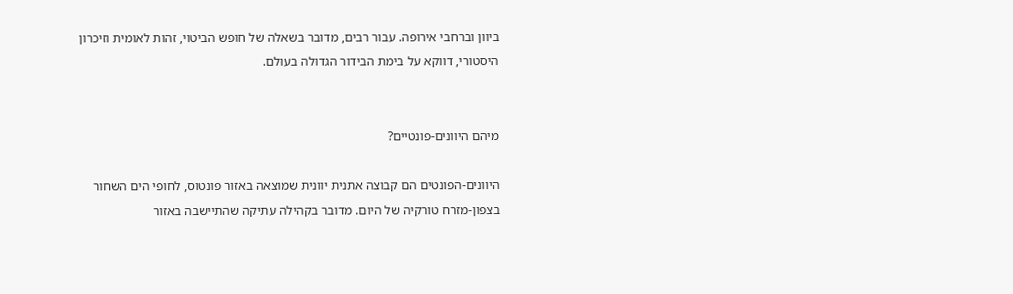ביוון וברחבי אירופה. עבור רבים, מדובר בשאלה של חופש הביטוי, זהות לאומית וזיכרון היסטורי, דווקא על בימת הבידור הגדולה בעולם.


מיהם היוונים-פונטיים?

היוונים-הפונטים הם קבוצה אתנית יוונית שמוצאה באזור פונטוס, לחופי הים השחור בצפון-מזרח טורקיה של היום. מדובר בקהילה עתיקה שהתיישבה באזור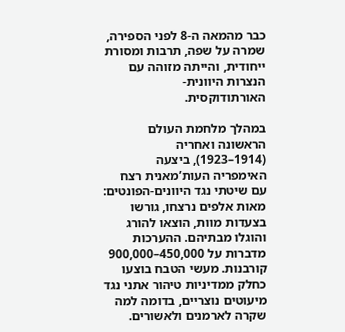כבר מהמאה ה-8 לפני הספירה, שמרה על שפה, תרבות ומסורת ייחודית, והייתה מזוהה עם הנצרות היוונית-האורתודוקסית.

במהלך מלחמת העולם הראשונה ואחריה (1914–1923), ביצעה האימפריה העות’מאנית רצח עם שיטתי נגד היוונים-הפונטים: מאות אלפים נרצחו, גורשו בצעדות מוות, הוצאו להורג והוגלו מבתיהם. ההערכות מדברות על 450,000–900,000 קורבנות. מעשי הטבח בוצעו כחלק ממדיניות טיהור אתני נגד מיעוטים נוצריים, בדומה למה שקרה לארמנים ולאשורים.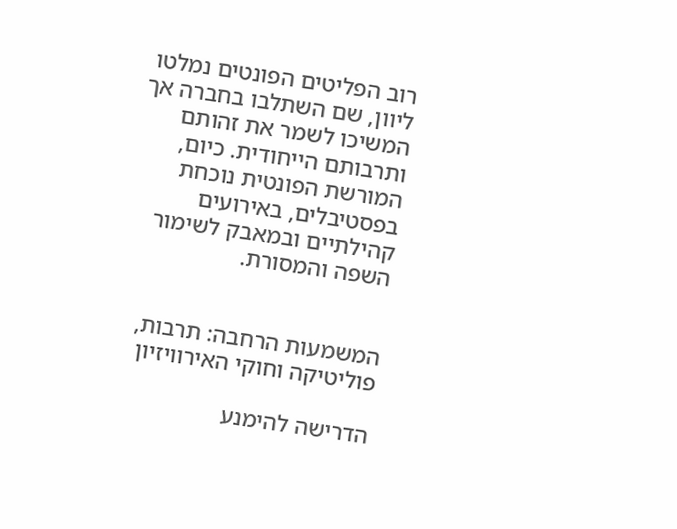רוב הפליטים הפונטים נמלטו ליוון, שם השתלבו בחברה אך המשיכו לשמר את זהותם ותרבותם הייחודית. כיום, המורשת הפונטית נוכחת בפסטיבלים, באירועים קהילתיים ובמאבק לשימור השפה והמסורת.


המשמעות הרחבה: תרבות, פוליטיקה וחוקי האירוויזיון

הדרישה להימנע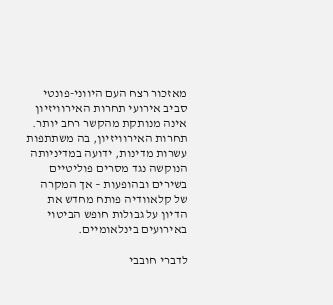מאזכור רצח העם היווני-פונטי סביב אירועי תחרות האירוויזיון אינה מנותקת מהקשר רחב יותר. תחרות האירוויזיון, בה משתתפות עשרות מדינות, ידועה במדיניותה הנוקשה נגד מסרים פוליטיים בשירים ובהופעות – אך המקרה של קלאוודיה פותח מחדש את הדיון על גבולות חופש הביטוי באירועים בינלאומיים.

לדברי חובבי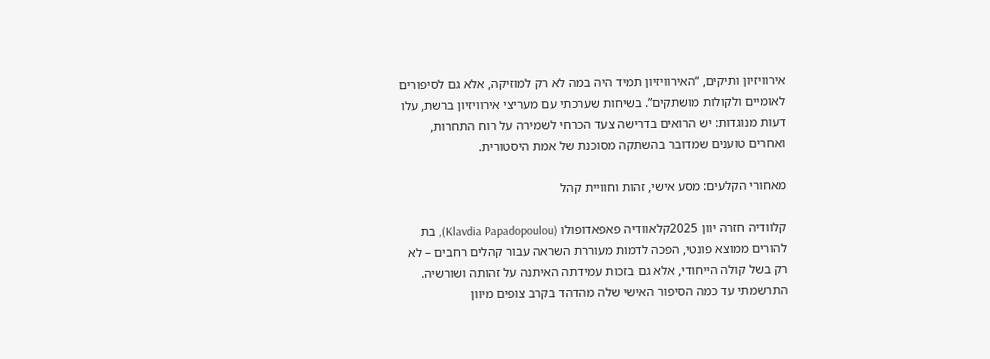אירוויזיון ותיקים, “האירוויזיון תמיד היה במה לא רק למוזיקה, אלא גם לסיפורים לאומיים ולקולות מושתקים”. בשיחות שערכתי עם מעריצי אירוויזיון ברשת, עלו דעות מנוגדות: יש הרואים בדרישה צעד הכרחי לשמירה על רוח התחרות, ואחרים טוענים שמדובר בהשתקה מסוכנת של אמת היסטורית.

מאחורי הקלעים: מסע אישי, זהות וחוויית קהל

קלוודיה חזרה יוון 2025קלאוודיה פאפאדופולו (Klavdia Papadopoulou), בת להורים ממוצא פונטי, הפכה לדמות מעוררת השראה עבור קהלים רחבים – לא רק בשל קולה הייחודי, אלא גם בזכות עמידתה האיתנה על זהותה ושורשיה. התרשמתי עד כמה הסיפור האישי שלה מהדהד בקרב צופים מיוון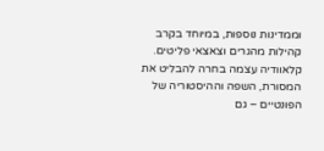וממדינות נוספות, במיוחד בקרב קהילות מהגרים וצאצאי פליטים. קלאוודיה עצמה בחרה להבליט את המסורת, השפה וההיסטוריה של הפונטיים – גם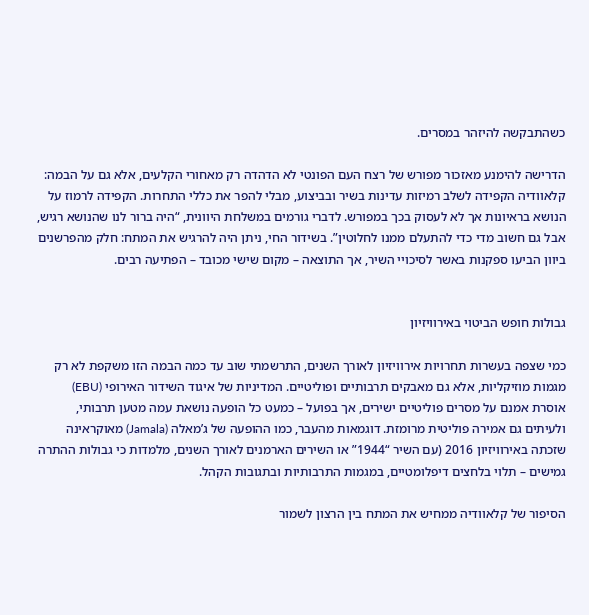כשהתבקשה להיזהר במסרים.

הדרישה להימנע מאזכור מפורש של רצח העם הפונטי לא הדהדה רק מאחורי הקלעים, אלא גם על הבמה: קלאוודיה הקפידה לשלב רמיזות עדינות בשיר ובביצוע, מבלי להפר את כללי התחרות. הקפידה לרמוז על הנושא בראיונות אך לא לעסוק בכך במפורש. לדברי גורמים במשלחת היוונית, “היה ברור לנו שהנושא רגיש, אבל גם חשוב מדי כדי להתעלם ממנו לחלוטין”. בשידור החי, ניתן היה להרגיש את המתח: חלק מהפרשנים ביוון הביעו ספקנות באשר לסיכויי השיר, אך התוצאה – מקום שישי מכובד – הפתיעה רבים.


גבולות חופש הביטוי באירוויזיון

כמי שצפה בעשרות תחרויות אירוויזיון לאורך השנים, התרשמתי שוב עד כמה הבמה הזו משקפת לא רק מגמות מוזיקליות, אלא גם מאבקים תרבותיים ופוליטיים. המדיניות של איגוד השידור האירופי (EBU) אוסרת אמנם על מסרים פוליטיים ישירים, אך בפועל – כמעט כל הופעה נושאת עמה מטען תרבותי, ולעיתים גם אמירה פוליטית מרומזת. דוגמאות מהעבר, כמו ההופעה של ג’מאלה (Jamala) מאוקראינה שזכתה באירוויזיון 2016 (עם השיר “1944” או השירים הארמנים לאורך השנים, מלמדות כי גבולות ההתרה גמישים – תלוי בלחצים דיפלומטיים, במגמות התרבותיות ובתגובות הקהל.

הסיפור של קלאוודיה ממחיש את המתח בין הרצון לשמור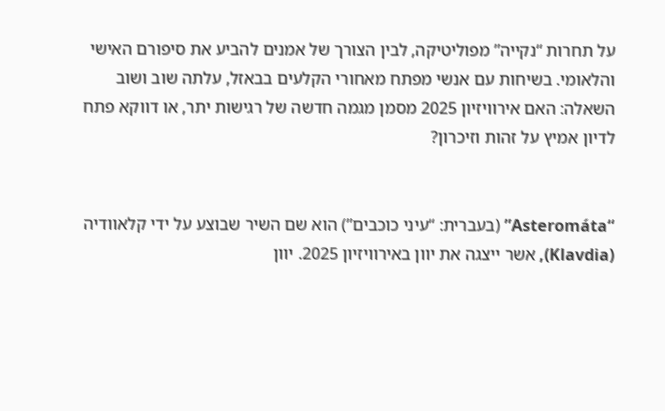על תחרות “נקייה” מפוליטיקה, לבין הצורך של אמנים להביע את סיפורם האישי והלאומי. בשיחות עם אנשי מפתח מאחורי הקלעים בבאזל, עלתה שוב ושוב השאלה: האם אירוויזיון 2025 מסמן מגמה חדשה של רגישות יתר, או דווקא פתח לדיון אמיץ על זהות וזיכרון?


“Asteromáta” (בעברית: “עיני כוכבים”) הוא שם השיר שבוצע על ידי קלאוודיה (Klavdia), אשר ייצגה את יוון באירוויזיון 2025. יוון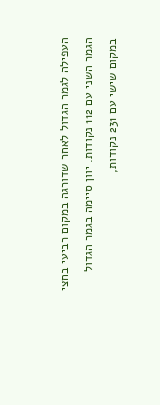העפילה לגמר הגדול לאחר שדורגה במקום רביעי בחצי הגמר השני עם 112 נקודות. יוון סיימה בגמר הגדול במקום שישי עם 231 נקודות,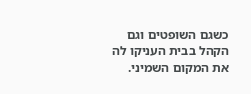כשגם השופטים וגם הקהל בבית העניקו לה את המקום השמיני.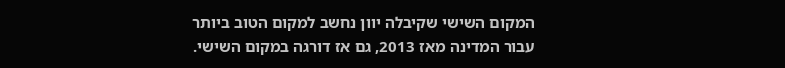המקום השישי שקיבלה יוון נחשב למקום הטוב ביותר עבור המדינה מאז 2013, גם אז דורגה במקום השישי.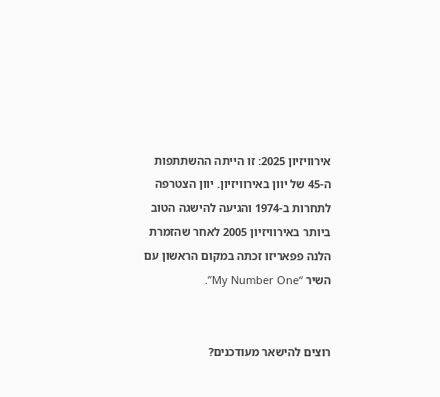אירוויזיון 2025: זו הייתה ההשתתפות ה-45 של יוון באירוויזיון. יוון הצטרפה לתחרות ב-1974 והגיעה להישגה הטוב ביותר באירוויזיון 2005 לאחר שהזמרת הלנה פפאריזו זכתה במקום הראשון עם השיר “My Number One”.


רוצים להישאר מעודכנים?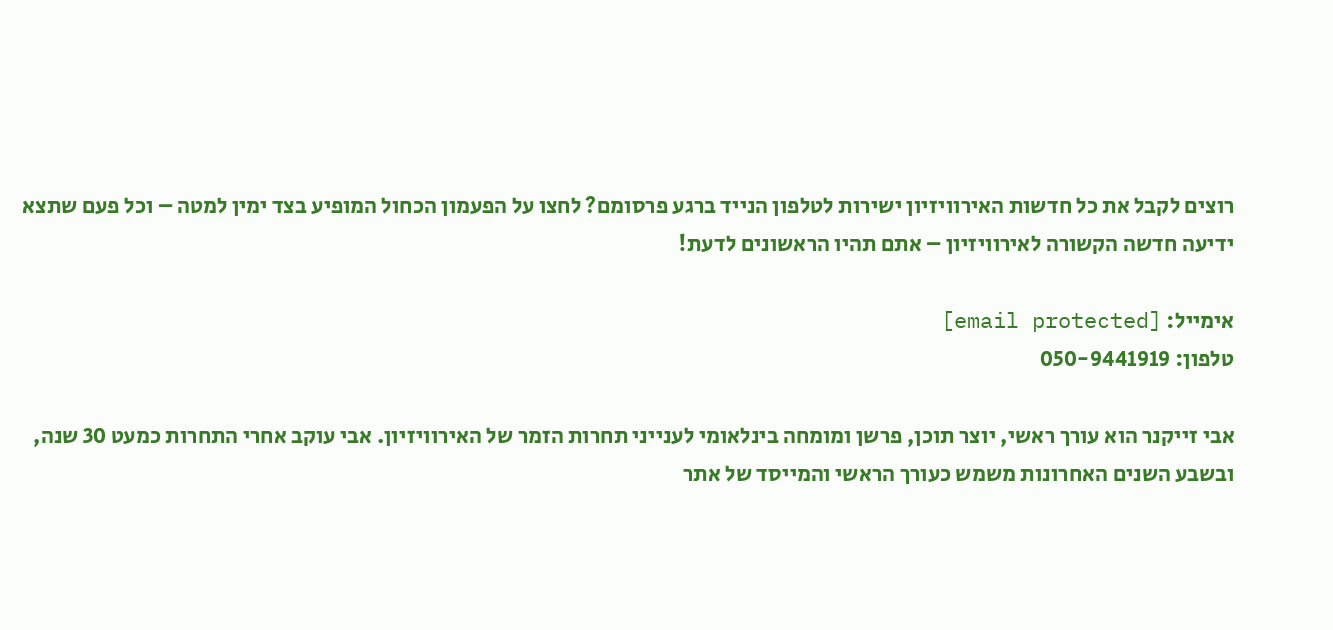רוצים לקבל את כל חדשות האירוויזיון ישירות לטלפון הנייד ברגע פרסומם? לחצו על הפעמון הכחול המופיע בצד ימין למטה – וכל פעם שתצא ידיעה חדשה הקשורה לאירוויזיון – אתם תהיו הראשונים לדעת!

אימייל: [email protected]
טלפון: 050-9441919

אבי זייקנר הוא עורך ראשי, יוצר תוכן, פרשן ומומחה בינלאומי לענייני תחרות הזמר של האירוויזיון. אבי עוקב אחרי התחרות כמעט 30 שנה, ובשבע השנים האחרונות משמש כעורך הראשי והמייסד של אתר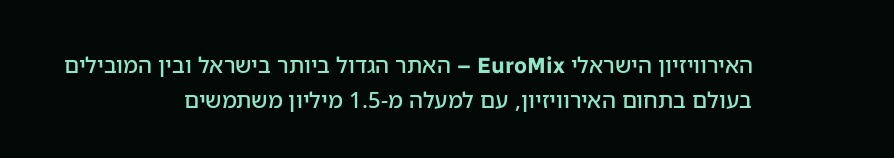האירוויזיון הישראלי EuroMix – האתר הגדול ביותר בישראל ובין המובילים בעולם בתחום האירוויזיון, עם למעלה מ-1.5 מיליון משתמשים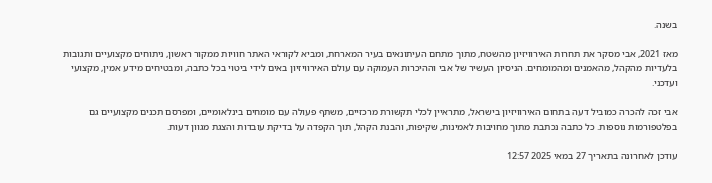בשנה.

מאז 2021, אבי מסקר את תחרות האירוויזיון מהשטח, מתוך מתחם העיתונאים בעיר המארחת, ומביא לקוראי האתר חוויות ממקור ראשון, ניתוחים מקצועיים ותגובות בלעדיות מהקהל, מהאמנים ומהמומחים. הניסיון העשיר של אבי וההיכרות העמוקה עם עולם האירוויזיון באים לידי ביטוי בכל כתבה, ומבטיחים מידע אמין, מקצועי ועדכני.

אבי זכה להכרה כמוביל דעה בתחום האירוויזיון בישראל, מתראיין לכלי תקשורת מרכזיים, משתף פעולה עם מומחים בינלאומיים, ומפרסם תכנים מקצועיים גם בפלטפורמות נוספות. כל כתבה נכתבת מתוך מחויבות לאמינות, שקיפות, והבנת הקהל, תוך הקפדה על בדיקת עובדות והצגת מגוון דעות.

עודכן לאחרונה בתאריך 27 במאי 2025 12:57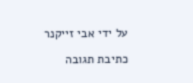על ידי אבי זייקנר

כתיבת תגובה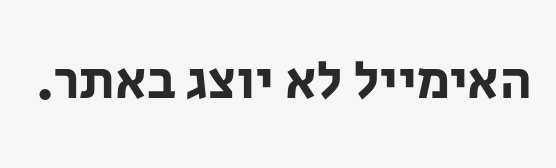האימייל לא יוצג באתר.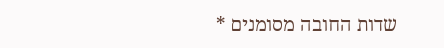שדות החובה מסומנים *